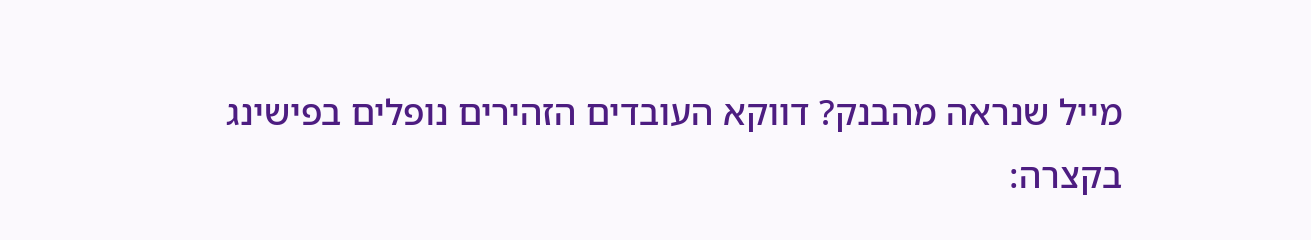מייל שנראה מהבנק? דווקא העובדים הזהירים נופלים בפישינג
בקצרה: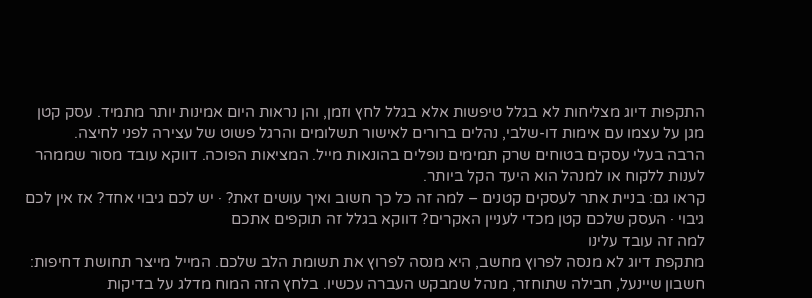התקפות דיוג מצליחות לא בגלל טיפשות אלא בגלל לחץ וזמן, והן נראות היום אמינות יותר מתמיד. עסק קטן מגן על עצמו עם אימות דו-שלבי, נהלים ברורים לאישור תשלומים והרגל פשוט של עצירה לפני לחיצה.
הרבה בעלי עסקים בטוחים שרק תמימים נופלים בהונאות מייל. המציאות הפוכה. דווקא עובד מסור שממהר לענות ללקוח או למנהל הוא היעד הקל ביותר.
קראו גם: בניית אתר לעסקים קטנים – למה זה כל כך חשוב ואיך עושים זאת? · יש לכם גיבוי אחד? אז אין לכם גיבוי · העסק שלכם קטן מכדי לעניין האקרים? דווקא בגלל זה תוקפים אתכם
למה זה עובד עלינו
מתקפת דיוג לא מנסה לפרוץ מחשב, היא מנסה לפרוץ את תשומת הלב שלכם. המייל מייצר תחושת דחיפות: חשבון שיינעל, חבילה שתוחזר, מנהל שמבקש העברה עכשיו. בלחץ הזה המוח מדלג על בדיקות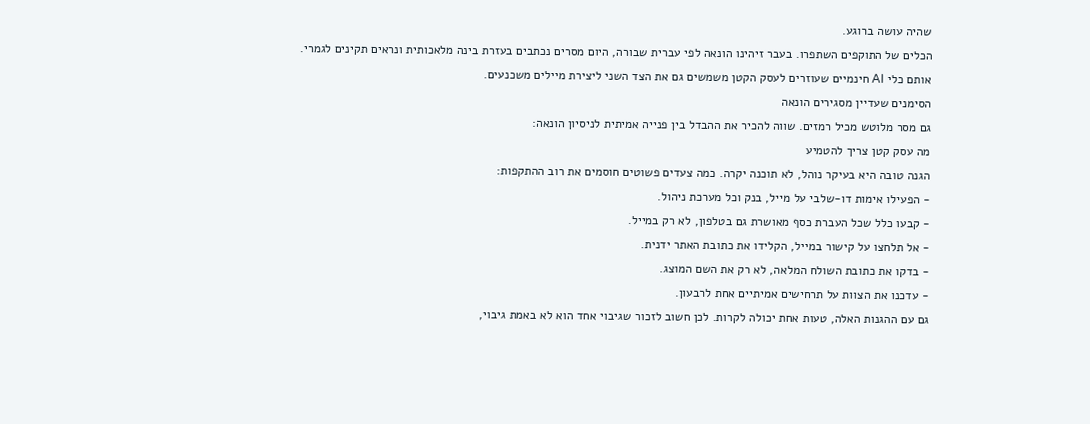שהיה עושה ברוגע.
הכלים של התוקפים השתפרו. בעבר זיהינו הונאה לפי עברית שבורה, היום מסרים נכתבים בעזרת בינה מלאכותית ונראים תקינים לגמרי. אותם כלי AI חינמיים שעוזרים לעסק הקטן משמשים גם את הצד השני ליצירת מיילים משכנעים.
הסימנים שעדיין מסגירים הונאה
גם מסר מלוטש מכיל רמזים. שווה להכיר את ההבדל בין פנייה אמיתית לניסיון הונאה:
מה עסק קטן צריך להטמיע
הגנה טובה היא בעיקר נוהל, לא תוכנה יקרה. כמה צעדים פשוטים חוסמים את רוב ההתקפות:
- הפעילו אימות דו-שלבי על מייל, בנק וכל מערכת ניהול.
- קבעו כלל שכל העברת כסף מאושרת גם בטלפון, לא רק במייל.
- אל תלחצו על קישור במייל, הקלידו את כתובת האתר ידנית.
- בדקו את כתובת השולח המלאה, לא רק את השם המוצג.
- עדכנו את הצוות על תרחישים אמיתיים אחת לרבעון.
גם עם ההגנות האלה, טעות אחת יכולה לקרות. לכן חשוב לזכור שגיבוי אחד הוא לא באמת גיבוי,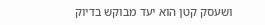ושעסק קטן הוא יעד מבוקש בדיוק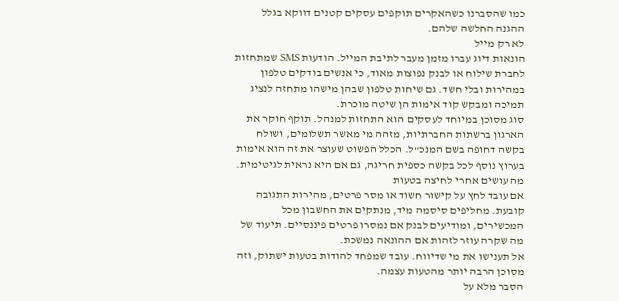כמו שהסברנו כשהאקרים תוקפים עסקים קטנים דווקא בגלל ההגנה החלשה שלהם.
לא רק מייל
הונאות דיוג עברו מזמן מעבר לתיבת המייל. הודעות SMS שמתחזות לחברת שילוח או לבנק נפוצות מאוד, כי אנשים בודקים טלפון במהירות ובלי חשד. גם שיחות טלפון שבהן מישהו מתחזה לנציג תמיכה ומבקש קוד אימות הן שיטה מוכרת.
סוג מסוכן במיוחד לעסקים הוא התחזות למנהל. תוקף חוקר את הארגון ברשתות החברתיות, מזהה מי מאשר תשלומים, ושולח בקשה דחופה בשם המנכ"ל. הכלל הפשוט שעוצר את זה הוא אימות בערוץ נוסף לכל בקשה כספית חריגה, גם אם היא נראית לגיטימית.
מה עושים אחרי לחיצה בטעות
אם עובד לחץ על קישור חשוד או מסר פרטים, מהירות התגובה קובעת. מחליפים סיסמה מיד, מנתקים את החשבון מכל המכשירים, ומודיעים לבנק אם נמסרו פרטים פיננסיים. תיעוד של מה שקרה עוזר לזהות אם ההונאה נמשכת.
אל תענישו את מי שדיווח. עובד שמפחד להודות בטעות ישתוק, וזה מסוכן הרבה יותר מהטעות עצמה.
הסבר מלא על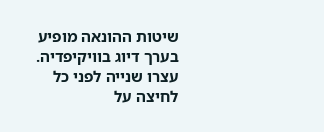שיטות ההונאה מופיע בערך דיוג בוויקיפדיה.
עצרו שנייה לפני כל לחיצה על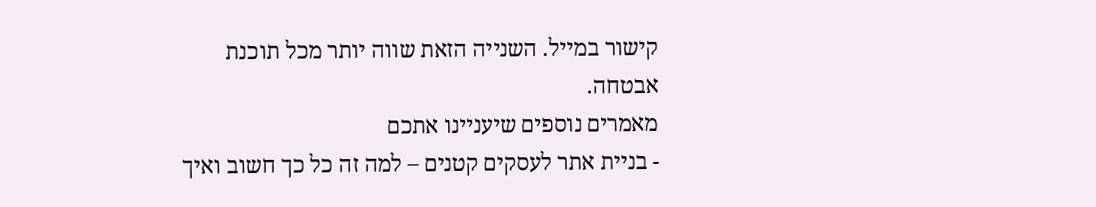קישור במייל. השנייה הזאת שווה יותר מכל תוכנת אבטחה.
מאמרים נוספים שיעניינו אתכם
- בניית אתר לעסקים קטנים – למה זה כל כך חשוב ואיך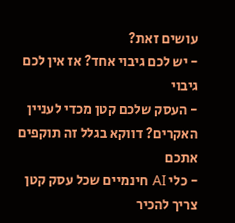עושים זאת?
- יש לכם גיבוי אחד? אז אין לכם גיבוי
- העסק שלכם קטן מכדי לעניין האקרים? דווקא בגלל זה תוקפים אתכם
- כלי AI חינמיים שכל עסק קטן צריך להכיר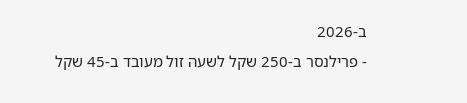ב-2026
- פרילנסר ב-250 שקל לשעה זול מעובד ב-45 שקל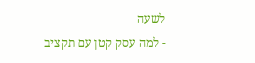לשעה
- למה עסק קטן עם תקציב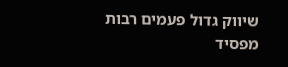שיווק גדול פעמים רבות מפסיד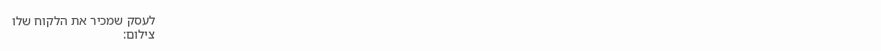לעסק שמכיר את הלקוח שלו
צילום: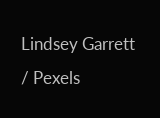Lindsey Garrett / Pexels